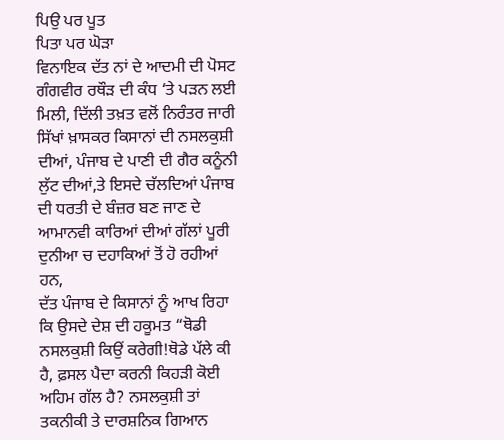ਪਿਉ ਪਰ ਪੂਤ
ਪਿਤਾ ਪਰ ਘੋੜਾ
ਵਿਨਾਇਕ ਦੱਤ ਨਾਂ ਦੇ ਆਦਮੀ ਦੀ ਪੋਸਟ ਗੰਗਵੀਰ ਰਥੌੜ ਦੀ ਕੰਧ ‘ਤੇ ਪੜਨ ਲਈ ਮਿਲੀ, ਦਿੱਲੀ ਤਖ਼ਤ ਵਲੋਂ ਨਿਰੰਤਰ ਜਾਰੀ ਸਿੱਖਾਂ ਖ਼ਾਸਕਰ ਕਿਸਾਨਾਂ ਦੀ ਨਸਲਕੁਸ਼ੀ ਦੀਆਂ, ਪੰਜਾਬ ਦੇ ਪਾਣੀ ਦੀ ਗੈਰ ਕਨੂੰਨੀ ਲੁੱਟ ਦੀਆਂ,ਤੇ ਇਸਦੇ ਚੱਲਦਿਆਂ ਪੰਜਾਬ ਦੀ ਧਰਤੀ ਦੇ ਬੰਜ਼ਰ ਬਣ ਜਾਣ ਦੇ ਆਮਾਨਵੀ ਕਾਰਿਆਂ ਦੀਆਂ ਗੱਲਾਂ ਪੂਰੀ ਦੁਨੀਆ ਚ ਦਹਾਕਿਆਂ ਤੋਂ ਹੋ ਰਹੀਆਂ ਹਨ,
ਦੱਤ ਪੰਜਾਬ ਦੇ ਕਿਸਾਨਾਂ ਨੂੰ ਆਖ ਰਿਹਾ ਕਿ ਉਸਦੇ ਦੇਸ਼ ਦੀ ਹਕੂਮਤ “ਥੋਡੀ ਨਸਲਕੁਸ਼ੀ ਕਿਉਂ ਕਰੇਗੀ!ਥੋਡੇ ਪੱਲੇ ਕੀ ਹੈ, ਫ਼ਸਲ ਪੈਦਾ ਕਰਨੀ ਕਿਹੜੀ ਕੋਈ ਅਹਿਮ ਗੱਲ ਹੈ? ਨਸਲਕੁਸ਼ੀ ਤਾਂ ਤਕਨੀਕੀ ਤੇ ਦਾਰਸ਼ਨਿਕ ਗਿਆਨ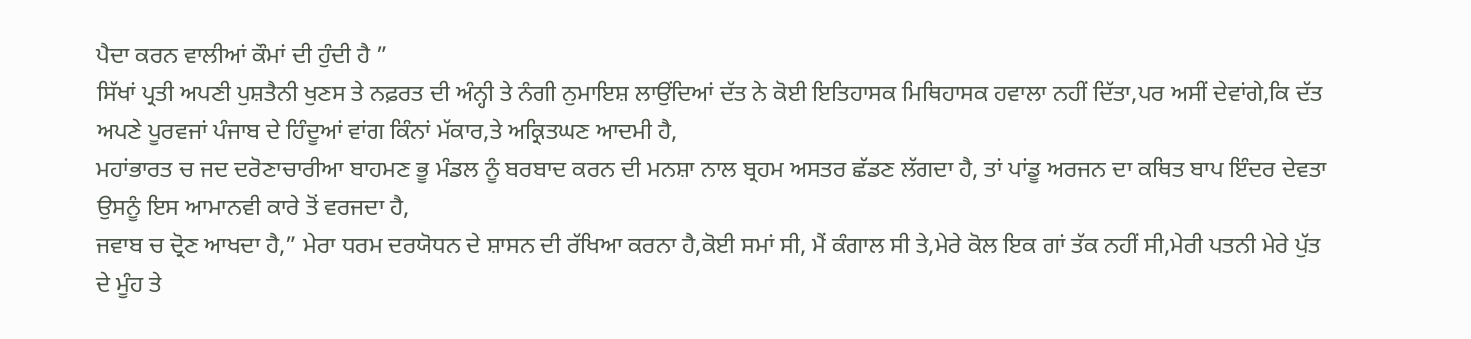ਪੈਦਾ ਕਰਨ ਵਾਲੀਆਂ ਕੌਮਾਂ ਦੀ ਹੁੰਦੀ ਹੈ ”
ਸਿੱਖਾਂ ਪ੍ਰਤੀ ਅਪਣੀ ਪੁਸ਼ਤੈਨੀ ਖੁਣਸ ਤੇ ਨਫ਼ਰਤ ਦੀ ਅੰਨ੍ਹੀ ਤੇ ਨੰਗੀ ਨੁਮਾਇਸ਼ ਲਾਉਂਦਿਆਂ ਦੱਤ ਨੇ ਕੋਈ ਇਤਿਹਾਸਕ ਮਿਥਿਹਾਸਕ ਹਵਾਲਾ ਨਹੀਂ ਦਿੱਤਾ,ਪਰ ਅਸੀਂ ਦੇਵਾਂਗੇ,ਕਿ ਦੱਤ ਅਪਣੇ ਪੂਰਵਜਾਂ ਪੰਜਾਬ ਦੇ ਹਿੰਦੂਆਂ ਵਾਂਗ ਕਿੰਨਾਂ ਮੱਕਾਰ,ਤੇ ਅਕ੍ਰਿਤਘਣ ਆਦਮੀ ਹੈ,
ਮਹਾਂਭਾਰਤ ਚ ਜਦ ਦਰੋਣਾਚਾਰੀਆ ਬਾਹਮਣ ਭੂ ਮੰਡਲ ਨੂੰ ਬਰਬਾਦ ਕਰਨ ਦੀ ਮਨਸ਼ਾ ਨਾਲ ਬ੍ਰਹਮ ਅਸਤਰ ਛੱਡਣ ਲੱਗਦਾ ਹੈ, ਤਾਂ ਪਾਂਡੂ ਅਰਜਨ ਦਾ ਕਥਿਤ ਬਾਪ ਇੰਦਰ ਦੇਵਤਾ ਉਸਨੂੰ ਇਸ ਆਮਾਨਵੀ ਕਾਰੇ ਤੋਂ ਵਰਜਦਾ ਹੈ,
ਜਵਾਬ ਚ ਦ੍ਰੋਣ ਆਖਦਾ ਹੈ,” ਮੇਰਾ ਧਰਮ ਦਰਯੋਧਨ ਦੇ ਸ਼ਾਸਨ ਦੀ ਰੱਖਿਆ ਕਰਨਾ ਹੈ,ਕੋਈ ਸਮਾਂ ਸੀ, ਮੈਂ ਕੰਗਾਲ ਸੀ ਤੇ,ਮੇਰੇ ਕੋਲ ਇਕ ਗਾਂ ਤੱਕ ਨਹੀਂ ਸੀ,ਮੇਰੀ ਪਤਨੀ ਮੇਰੇ ਪੁੱਤ ਦੇ ਮੂੰਹ ਤੇ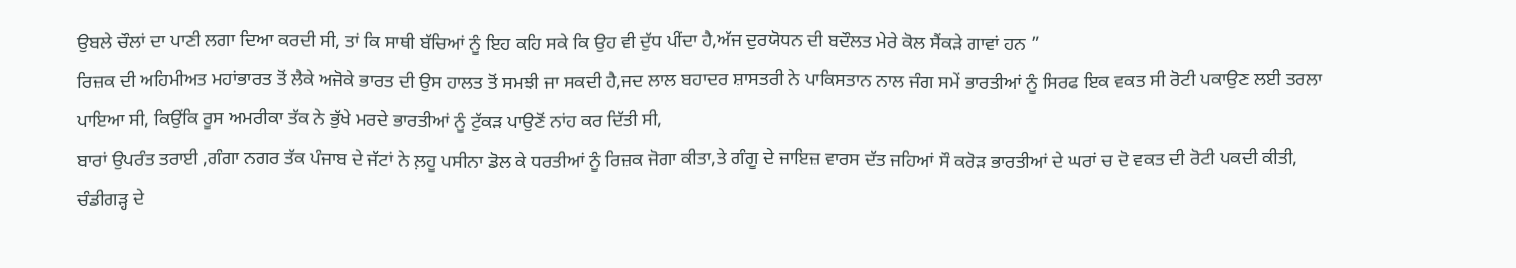ਉਬਲੇ ਚੌਲਾਂ ਦਾ ਪਾਣੀ ਲਗਾ ਦਿਆ ਕਰਦੀ ਸੀ, ਤਾਂ ਕਿ ਸਾਥੀ ਬੱਚਿਆਂ ਨੂੰ ਇਹ ਕਹਿ ਸਕੇ ਕਿ ਉਹ ਵੀ ਦੁੱਧ ਪੀਂਦਾ ਹੈ,ਅੱਜ ਦੁਰਯੋਧਨ ਦੀ ਬਦੌਲਤ ਮੇਰੇ ਕੋਲ ਸੈਂਕੜੇ ਗਾਵਾਂ ਹਨ ”
ਰਿਜ਼ਕ ਦੀ ਅਹਿਮੀਅਤ ਮਹਾਂਭਾਰਤ ਤੋਂ ਲੈਕੇ ਅਜੋਕੇ ਭਾਰਤ ਦੀ ਉਸ ਹਾਲਤ ਤੋਂ ਸਮਝੀ ਜਾ ਸਕਦੀ ਹੈ,ਜਦ ਲਾਲ ਬਹਾਦਰ ਸ਼ਾਸਤਰੀ ਨੇ ਪਾਕਿਸਤਾਨ ਨਾਲ ਜੰਗ ਸਮੇਂ ਭਾਰਤੀਆਂ ਨੂੰ ਸਿਰਫ ਇਕ ਵਕਤ ਸੀ ਰੋਟੀ ਪਕਾਉਣ ਲਈ ਤਰਲਾ ਪਾਇਆ ਸੀ, ਕਿਉਂਕਿ ਰੂਸ ਅਮਰੀਕਾ ਤੱਕ ਨੇ ਭੁੱਖੇ ਮਰਦੇ ਭਾਰਤੀਆਂ ਨੂੰ ਟੁੱਕੜ ਪਾਉਣੋਂ ਨਾਂਹ ਕਰ ਦਿੱਤੀ ਸੀ,
ਬਾਰਾਂ ਉਪਰੰਤ ਤਰਾਈ ,ਗੰਗਾ ਨਗਰ ਤੱਕ ਪੰਜਾਬ ਦੇ ਜੱਟਾਂ ਨੇ ਲ਼ਹੂ ਪਸੀਨਾ ਡੋਲ ਕੇ ਧਰਤੀਆਂ ਨੂੰ ਰਿਜ਼ਕ ਜੋਗਾ ਕੀਤਾ,ਤੇ ਗੰਗੂ ਦੇ ਜਾਇਜ਼ ਵਾਰਸ ਦੱਤ ਜਹਿਆਂ ਸੌ ਕਰੋੜ ਭਾਰਤੀਆਂ ਦੇ ਘਰਾਂ ਚ ਦੋ ਵਕਤ ਦੀ ਰੋਟੀ ਪਕਦੀ ਕੀਤੀ,
ਚੰਡੀਗੜ੍ਹ ਦੇ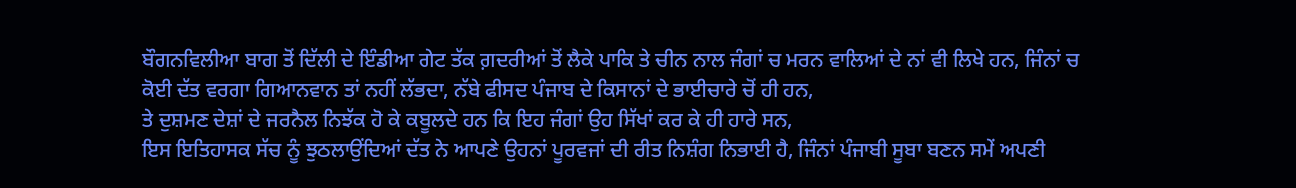ਬੌਗਨਵਿਲੀਆ ਬਾਗ ਤੋਂ ਦਿੱਲੀ ਦੇ ਇੰਡੀਆ ਗੇਟ ਤੱਕ ਗ਼ਦਰੀਆਂ ਤੋਂ ਲੈਕੇ ਪਾਕਿ ਤੇ ਚੀਨ ਨਾਲ ਜੰਗਾਂ ਚ ਮਰਨ ਵਾਲਿਆਂ ਦੇ ਨਾਂ ਵੀ ਲਿਖੇ ਹਨ, ਜਿੰਨਾਂ ਚ ਕੋਈ ਦੱਤ ਵਰਗਾ ਗਿਆਨਵਾਨ ਤਾਂ ਨਹੀਂ ਲੱਭਦਾ, ਨੱਬੇ ਫੀਸਦ ਪੰਜਾਬ ਦੇ ਕਿਸਾਨਾਂ ਦੇ ਭਾਈਚਾਰੇ ਚੋਂ ਹੀ ਹਨ,
ਤੇ ਦੁਸ਼ਮਣ ਦੇਸ਼ਾਂ ਦੇ ਜਰਨੈਲ ਨਿਝੱਕ ਹੋ ਕੇ ਕਬੂਲਦੇ ਹਨ ਕਿ ਇਹ ਜੰਗਾਂ ਉਹ ਸਿੱਖਾਂ ਕਰ ਕੇ ਹੀ ਹਾਰੇ ਸਨ,
ਇਸ ਇਤਿਹਾਸਕ ਸੱਚ ਨੂੰ ਝੁਠਲਾਉਂਦਿਆਂ ਦੱਤ ਨੇ ਆਪਣੇ ਉਹਨਾਂ ਪੂਰਵਜਾਂ ਦੀ ਰੀਤ ਨਿਸ਼ੰਗ ਨਿਭਾਈ ਹੈ, ਜਿੰਨਾਂ ਪੰਜਾਬੀ ਸੂਬਾ ਬਣਨ ਸਮੇਂ ਅਪਣੀ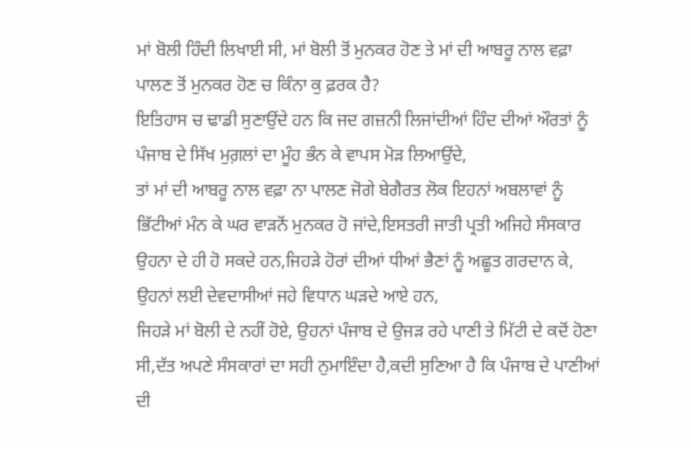ਮਾਂ ਬੋਲੀ ਹਿੰਦੀ ਲਿਖਾਈ ਸੀ, ਮਾਂ ਬੋਲੀ ਤੋਂ ਮੁਨਕਰ ਹੋਣ ਤੇ ਮਾਂ ਦੀ ਆਬਰੂ ਨਾਲ ਵਫ਼ਾ ਪਾਲਣ ਤੋਂ ਮੁਨਕਰ ਹੋਣ ਚ ਕਿੰਨਾ ਕੁ ਫ਼ਰਕ ਹੈ?
ਇਤਿਹਾਸ ਚ ਢਾਡੀ ਸੁਣਾਉਂਦੇ ਹਨ ਕਿ ਜਦ ਗਜ਼ਨੀ ਲਿਜਾਂਦੀਆਂ ਹਿੰਦ ਦੀਆਂ ਔਰਤਾਂ ਨੂੰ ਪੰਜਾਬ ਦੇ ਸਿੱਖ ਮੁਗ਼ਲਾਂ ਦਾ ਮੂੰਹ ਭੰਨ ਕੇ ਵਾਪਸ ਮੋੜ ਲਿਆਉਂਦੇ,
ਤਾਂ ਮਾਂ ਦੀ ਆਬਰੂ ਨਾਲ ਵਫ਼ਾ ਨਾ ਪਾਲਣ ਜੋਗੇ ਬੇਗੈਰਤ ਲੋਕ ਇਹਨਾਂ ਅਬਲਾਵਾਂ ਨੂੰ ਭਿੱਟੀਆਂ ਮੰਨ ਕੇ ਘਰ ਵਾੜਨੋਂ ਮੁਨਕਰ ਹੋ ਜਾਂਦੇ,ਇਸਤਰੀ ਜਾਤੀ ਪ੍ਰਤੀ ਅਜਿਹੇ ਸੰਸਕਾਰ ਉਹਨਾ ਦੇ ਹੀ ਹੋ ਸਕਦੇ ਹਨ,ਜਿਹੜੇ ਹੋਰਾਂ ਦੀਆਂ ਧੀਆਂ ਭੈਣਾਂ ਨੂੰ ਅਛੂਤ ਗਰਦਾਨ ਕੇ, ਉਹਨਾਂ ਲਈ ਦੇਵਦਾਸੀਆਂ ਜਹੇ ਵਿਧਾਨ ਘੜਦੇ ਆਏ ਹਨ,
ਜਿਹੜੇ ਮਾਂ ਬੋਲੀ ਦੇ ਨਹੀਂ ਹੋਏ, ਉਹਨਾਂ ਪੰਜਾਬ ਦੇ ਉਜੜ ਰਹੇ ਪਾਣੀ ਤੇ ਮਿੱਟੀ ਦੇ ਕਦੋਂ ਹੋਣਾ ਸੀ,ਦੱਤ ਅਪਣੇ ਸੰਸਕਾਰਾਂ ਦਾ ਸਹੀ ਨੁਮਾਇੰਦਾ ਹੈ,ਕਦੀ ਸੁਣਿਆ ਹੈ ਕਿ ਪੰਜਾਬ ਦੇ ਪਾਣੀਆਂ ਦੀ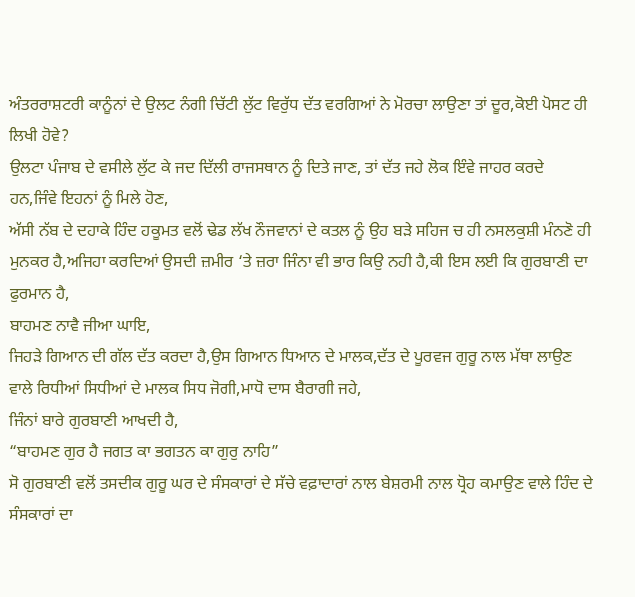ਅੰਤਰਰਾਸ਼ਟਰੀ ਕਾਨੂੰਨਾਂ ਦੇ ਉਲਟ ਨੰਗੀ ਚਿੱਟੀ ਲੁੱਟ ਵਿਰੁੱਧ ਦੱਤ ਵਰਗਿਆਂ ਨੇ ਮੋਰਚਾ ਲਾਉਣਾ ਤਾਂ ਦੂਰ,ਕੋਈ ਪੋਸਟ ਹੀ ਲਿਖੀ ਹੋਵੇ?
ਉਲਟਾ ਪੰਜਾਬ ਦੇ ਵਸੀਲੇ ਲੁੱਟ ਕੇ ਜਦ ਦਿੱਲੀ ਰਾਜਸਥਾਨ ਨੂੰ ਦਿਤੇ ਜਾਣ, ਤਾਂ ਦੱਤ ਜਹੇ ਲੋਕ ਇੰਵੇ ਜਾਹਰ ਕਰਦੇ ਹਨ,ਜਿੰਵੇ ਇਹਨਾਂ ਨੂੰ ਮਿਲੇ ਹੋਣ,
ਅੱਸੀ ਨੱਬ ਦੇ ਦਹਾਕੇ ਹਿੰਦ ਹਕੂਮਤ ਵਲੋਂ ਢੇਡ ਲੱਖ ਨੌਜਵਾਨਾਂ ਦੇ ਕਤਲ ਨੂੰ ਉਹ ਬੜੇ ਸਹਿਜ ਚ ਹੀ ਨਸਲਕੁਸ਼ੀ ਮੰਨਣੋ ਹੀ ਮੁਨਕਰ ਹੈ,ਅਜਿਹਾ ਕਰਦਿਆਂ ਉਸਦੀ ਜ਼ਮੀਰ ‘ਤੇ ਜ਼ਰਾ ਜਿੰਨਾ ਵੀ ਭਾਰ ਕਿਉ ਨਹੀ ਹੈ,ਕੀ ਇਸ ਲਈ ਕਿ ਗੁਰਬਾਣੀ ਦਾ ਫੁਰਮਾਨ ਹੈ,
ਬਾਹਮਣ ਨਾਵੈ ਜੀਆ ਘਾਇ,
ਜਿਹੜੇ ਗਿਆਨ ਦੀ ਗੱਲ ਦੱਤ ਕਰਦਾ ਹੈ,ਉਸ ਗਿਆਨ ਧਿਆਨ ਦੇ ਮਾਲਕ,ਦੱਤ ਦੇ ਪੂਰਵਜ ਗੁਰੂ ਨਾਲ ਮੱਥਾ ਲਾਉਣ ਵਾਲੇ ਰਿਧੀਆਂ ਸਿਧੀਆਂ ਦੇ ਮਾਲਕ ਸਿਧ ਜੋਗੀ,ਮਾਧੋ ਦਾਸ ਬੈਰਾਗੀ ਜਹੇ,
ਜਿੰਨਾਂ ਬਾਰੇ ਗੁਰਬਾਣੀ ਆਖਦੀ ਹੈ,
“ਬਾਹਮਣ ਗੁਰ ਹੈ ਜਗਤ ਕਾ ਭਗਤਨ ਕਾ ਗੁਰੁ ਨਾਹਿ”
ਸੋ ਗੁਰਬਾਣੀ ਵਲੋਂ ਤਸਦੀਕ ਗੁਰੂ ਘਰ ਦੇ ਸੰਸਕਾਰਾਂ ਦੇ ਸੱਚੇ ਵਫ਼ਾਦਾਰਾਂ ਨਾਲ ਬੇਸ਼ਰਮੀ ਨਾਲ ਧ੍ਰੋਹ ਕਮਾਉਣ ਵਾਲੇ ਹਿੰਦ ਦੇ ਸੰਸਕਾਰਾਂ ਦਾ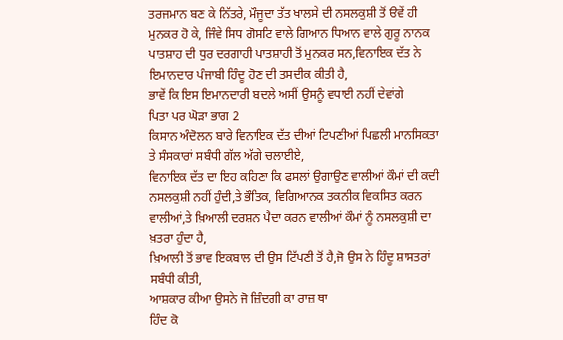ਤਰਜਮਾਨ ਬਣ ਕੇ ਨਿੱਤਰੇ, ਮੌਜੂਦਾ ਤੱਤ ਖਾਲਸੇ ਦੀ ਨਸਲਕੁਸ਼ੀ ਤੋਂ ੳਵੇਂ ਹੀ ਮੁਨਕਰ ਹੋ ਕੇ, ਜਿੰਵੇ ਸਿਧ ਗੋਸਟਿ ਵਾਲੇ ਗਿਆਨ ਧਿਆਨ ਵਾਲੇ ਗੁਰੂ ਨਾਨਕ ਪਾਤਸ਼ਾਹ ਦੀ ਧੁਰ ਦਰਗਾਹੀ ਪਾਤਸ਼ਾਹੀ ਤੋਂ ਮੁਨਕਰ ਸਨ,ਵਿਨਾਇਕ ਦੱਤ ਨੇ ਇਮਾਨਦਾਰ ਪੰਜਾਬੀ ਹਿੰਦੂ ਹੋਣ ਦੀ ਤਸਦੀਕ ਕੀਤੀ ਹੈ,
ਭਾਵੇਂ ਕਿ ਇਸ ਇਮਾਨਦਾਰੀ ਬਦਲੇ ਅਸੀਂ ਉਸਨੂੰ ਵਧਾਈ ਨਹੀਂ ਦੇਵਾਂਗੇ
ਪਿਤਾ ਪਰ ਘੋੜਾ ਭਾਗ 2
ਕਿਸਾਨ ਅੰਦੋਲਨ ਬਾਰੇ ਵਿਨਾਇਕ ਦੱਤ ਦੀਆਂ ਟਿਪਣੀਆਂ ਪਿਛਲੀ ਮਾਨਸਿਕਤਾ ਤੇ ਸੰਸਕਾਰਾਂ ਸਬੰਧੀ ਗੱਲ ਅੱਗੇ ਚਲਾਈਏ,
ਵਿਨਾਇਕ ਦੱਤ ਦਾ ਇਹ ਕਹਿਣਾ ਕਿ ਫਸਲਾਂ ਉਗਾਉਣ ਵਾਲੀਆਂ ਕੌਮਾਂ ਦੀ ਕਦੀ ਨਸਲਕੁਸ਼ੀ ਨਹੀਂ ਹੁੰਦੀ,ਤੇ ਭੌਤਿਕ, ਵਿਗਿਆਨਕ ਤਕਨੀਕ ਵਿਕਸਿਤ ਕਰਨ ਵਾਲੀਆਂ,ਤੇ ਖ਼ਿਆਲੀ ਦਰਸ਼ਨ ਪੈਦਾ ਕਰਨ ਵਾਲੀਆਂ ਕੌਮਾਂ ਨੂੰ ਨਸਲਕੁਸ਼ੀ ਦਾ ਖ਼ਤਰਾ ਹੁੰਦਾ ਹੈ,
ਖ਼ਿਆਲੀ ਤੋਂ ਭਾਵ ਇਕਬਾਲ ਦੀ ਉਸ ਟਿੱਪਣੀ ਤੋਂ ਹੈ,ਜੋ ਉਸ ਨੇ ਹਿੰਦੂ ਸ਼ਾਸਤਰਾਂ ਸਬੰਧੀ ਕੀਤੀ,
ਆਸ਼ਕਾਰ ਕੀਆ ਉਸਨੇ ਜੋ ਜ਼ਿੰਦਗੀ ਕਾ ਰਾਜ਼ ਥਾ
ਹਿੰਦ ਕੋ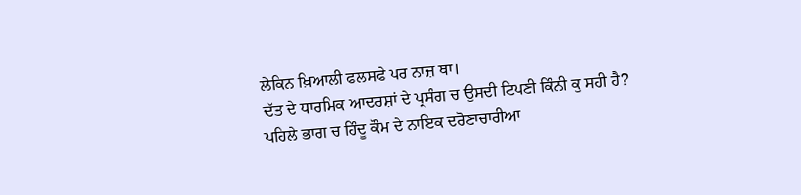ਲੇਕਿਨ ਖ਼ਿਆਲੀ ਫਲਸਫੇ ਪਰ ਨਾਜ਼ ਥਾ।
ਦੱਤ ਦੇ ਧਾਰਮਿਕ ਆਦਰਸ਼ਾਂ ਦੇ ਪ੍ਰਸੰਗ ਚ ਉਸਦੀ ਟਿਪਣੀ ਕਿੰਨੀ ਕੁ ਸਹੀ ਹੈ?
ਪਹਿਲੇ ਭਾਗ ਚ ਹਿੰਦੂ ਕੌਮ ਦੇ ਨਾਇਕ ਦਰੋਣਾਚਾਰੀਆ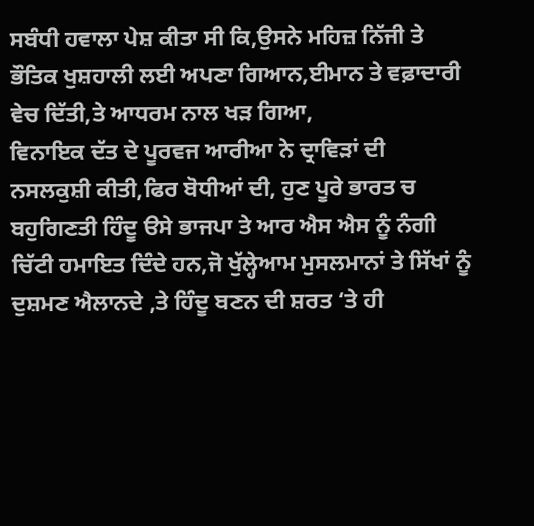ਸਬੰਧੀ ਹਵਾਲਾ ਪੇਸ਼ ਕੀਤਾ ਸੀ ਕਿ,ਉਸਨੇ ਮਹਿਜ਼ ਨਿੱਜੀ ਤੇ ਭੌਤਿਕ ਖੁਸ਼ਹਾਲੀ ਲਈ ਅਪਣਾ ਗਿਆਨ,ਈਮਾਨ ਤੇ ਵਫ਼ਾਦਾਰੀ ਵੇਚ ਦਿੱਤੀ,ਤੇ ਆਧਰਮ ਨਾਲ ਖੜ ਗਿਆ,
ਵਿਨਾਇਕ ਦੱਤ ਦੇ ਪੂਰਵਜ ਆਰੀਆ ਨੇ ਦ੍ਰਾਵਿੜਾਂ ਦੀ ਨਸਲਕੁਸ਼ੀ ਕੀਤੀ,ਫਿਰ ਬੋਧੀਆਂ ਦੀ, ਹੁਣ ਪੂਰੇ ਭਾਰਤ ਚ ਬਹੁਗਿਣਤੀ ਹਿੰਦੂ ੳਸੇ ਭਾਜਪਾ ਤੇ ਆਰ ਐਸ ਐਸ ਨੂੰ ਨੰਗੀ ਚਿੱਟੀ ਹਮਾਇਤ ਦਿੰਦੇ ਹਨ,ਜੋ ਖੁੱਲ੍ਹੇਆਮ ਮੁਸਲਮਾਨਾਂ ਤੇ ਸਿੱਖਾਂ ਨੂੰ ਦੁਸ਼ਮਣ ਐਲਾਨਦੇ ,ਤੇ ਹਿੰਦੂ ਬਣਨ ਦੀ ਸ਼ਰਤ ‘ਤੇ ਹੀ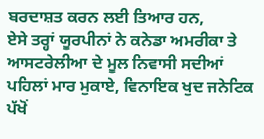ਬਰਦਾਸ਼ਤ ਕਰਨ ਲਈ ਤਿਆਰ ਹਨ,
ਏਸੇ ਤਰ੍ਹਾਂ ਯੂਰਪੀਨਾਂ ਨੇ ਕਨੇਡਾ ਅਮਰੀਕਾ ਤੇ ਆਸਟਰੇਲੀਆ ਦੇ ਮੂਲ ਨਿਵਾਸੀ ਸਦੀਆਂ ਪਹਿਲਾਂ ਮਾਰ ਮੁਕਾਏ, ਵਿਨਾਇਕ ਖੁਦ ਜਨੇਟਿਕ ਪੱਖੋਂ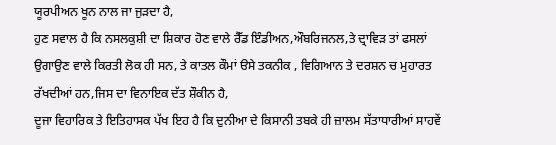ਯੂਰਪੀਅਨ ਖੂਨ ਨਾਲ ਜਾ ਜੁੜਦਾ ਹੈ,
ਹੁਣ ਸਵਾਲ ਹੈ ਕਿ ਨਸਲਕੁਸ਼ੀ ਦਾ ਸ਼ਿਕਾਰ ਹੋਣ ਵਾਲੇ ਰੈੱਡ ਇੰਡੀਅਨ,ਔਬਰਿਜਨਲ,ਤੇ ਦ੍ਰਾਵਿੜ ਤਾਂ ਫਸਲਾਂ ਉਗਾਉਣ ਵਾਲੇ ਕਿਰਤੀ ਲੋਕ ਹੀ ਸਨ, ਤੇ ਕਾਤਲ ਕੌਮਾਂ ੳਸੇ ਤਕਨੀਕ , ਵਿਗਿਆਨ ਤੇ ਦਰਸ਼ਨ ਚ ਮੁਹਾਰਤ ਰੱਖਦੀਆਂ ਹਨ,ਜਿਸ ਦਾ ਵਿਨਾਇਕ ਦੱਤ ਸ਼ੌਕੀਨ ਹੈ,
ਦੂਜਾ ਵਿਹਾਰਿਕ ਤੇ ਇਤਿਹਾਸਕ ਪੱਖ ਇਹ ਹੈ ਕਿ ਦੁਨੀਆ ਦੇ ਕਿਸਾਨੀ ਤਬਕੇ ਹੀ ਜ਼ਾਲਮ ਸੱਤਾਧਾਰੀਆਂ ਸਾਹਵੇਂ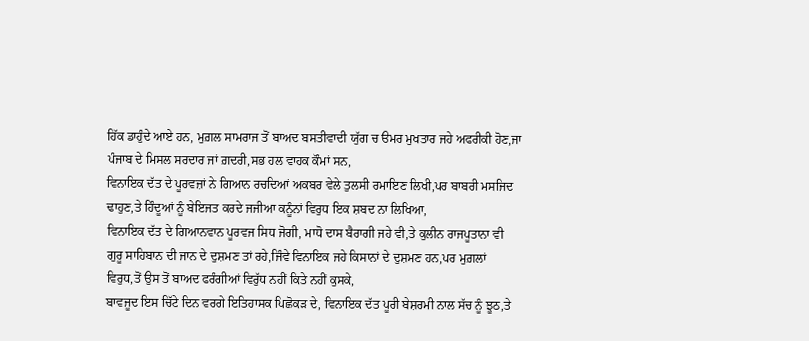ਹਿੱਕ ਡਾਹੁੰਦੇ ਆਏ ਹਨ, ਮੁਗ਼ਲ ਸਾਮਰਾਜ ਤੋਂ ਬਾਅਦ ਬਸਤੀਵਾਦੀ ਯੁੱਗ ਚ ੳਮਰ ਮੁਖਤਾਰ ਜਹੇ ਅਫਰੀਕੀ ਹੋਣ,ਜਾ ਪੰਜਾਬ ਦੇ ਮਿਸਲ ਸਰਦਾਰ ਜਾਂ ਗ਼ਦਰੀ,ਸਭ ਹਲ ਵਾਹਕ ਕੌਮਾਂ ਸਨ,
ਵਿਨਾਇਕ ਦੱਤ ਦੇ ਪੂਰਵਜ਼ਾਂ ਨੇ ਗਿਆਨ ਰਚਦਿਆਂ ਅਕਬਰ ਵੇਲੇ ਤੁਲਸੀ ਰਮਾਇਣ ਲਿਖੀ,ਪਰ ਬਾਬਰੀ ਮਸਜਿਦ ਢਾਹੁਣ,ਤੇ ਹਿੰਦੂਆਂ ਨੂੰ ਬੇਇਜਤ ਕਰਦੇ ਜਜੀਆ ਕਨੂੰਨਾਂ ਵਿਰੁਧ ਇਕ ਸ਼ਬਦ ਨਾ ਲਿਖਿਆ,
ਵਿਨਾਇਕ ਦੱਤ ਦੇ ਗਿਆਨਵਾਨ ਪੂਰਵਜ ਸਿਧ ਜੋਗੀ, ਮਾਧੋ ਦਾਸ ਬੈਰਾਗੀ ਜਹੇ ਵੀ,ਤੇ ਕੁਲੀਨ ਰਾਜਪੂਤਾਨਾ ਵੀ ਗੁਰੂ ਸਾਹਿਬਾਨ ਦੀ ਜਾਨ ਦੇ ਦੁਸ਼ਮਣ ਤਾਂ ਰਹੇ,ਜਿੰਵੇ ਵਿਨਾਇਕ ਜਹੇ ਕਿਸਾਨਾਂ ਦੇ ਦੁਸ਼ਮਣ ਹਨ,ਪਰ ਮੁਗ਼ਲਾਂ ਵਿਰੁਧ,ਤੋਂ ਉਸ ਤੋਂ ਬਾਅਦ ਫਰੰਗੀਆਂ ਵਿਰੁੱਧ ਨਹੀਂ ਕਿਤੇ ਨਹੀਂ ਕੁਸਕੇ,
ਬਾਵਜੂਦ ਇਸ ਚਿੱਟੇ ਦਿਨ ਵਰਗੇ ਇਤਿਹਾਸਕ ਪਿਛੋਕੜ ਦੇ, ਵਿਨਾਇਕ ਦੱਤ ਪੂਰੀ ਬੇਸ਼ਰਮੀ ਨਾਲ ਸੱਚ ਨੂੰ ਝੂਠ,ਤੇ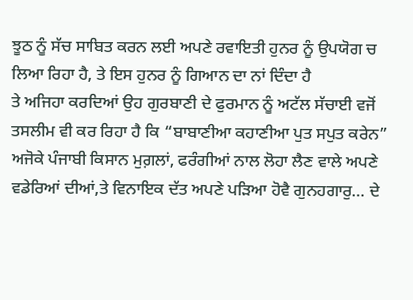ਝੂਠ ਨੂੰ ਸੱਚ ਸਾਬਿਤ ਕਰਨ ਲਈ ਅਪਣੇ ਰਵਾਇਤੀ ਹੁਨਰ ਨੂੰ ਉਪਯੋਗ ਚ ਲਿਆ ਰਿਹਾ ਹੈ, ਤੇ ਇਸ ਹੁਨਰ ਨੂੰ ਗਿਆਨ ਦਾ ਨਾਂ ਦਿੰਦਾ ਹੈ
ਤੇ ਅਜਿਹਾ ਕਰਦਿਆਂ ਉਹ ਗੁਰਬਾਣੀ ਦੇ ਫੁਰਮਾਨ ਨੂੰ ਅਟੱਲ ਸੱਚਾਈ ਵਜੋਂ ਤਸਲੀਮ ਵੀ ਕਰ ਰਿਹਾ ਹੈ ਕਿ “ਬਾਬਾਣੀਆ ਕਹਾਣੀਆ ਪੁਤ ਸਪੁਤ ਕਰੇਨ”
ਅਜੋਕੇ ਪੰਜਾਬੀ ਕਿਸਾਨ ਮੁਗ਼ਲਾਂ, ਫਰੰਗੀਆਂ ਨਾਲ ਲੋਹਾ ਲੈਣ ਵਾਲੇ ਅਪਣੇ ਵਡੇਰਿਆਂ ਦੀਆਂ,ਤੇ ਵਿਨਾਇਕ ਦੱਤ ਅਪਣੇ ਪੜਿਆ ਹੋਵੈ ਗੁਨਹਗਾਰੁ… ਦੇ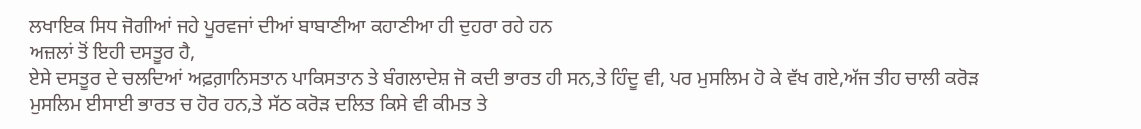ਲਖਾਇਕ ਸਿਧ ਜੋਗੀਆਂ ਜਹੇ ਪੂਰਵਜਾਂ ਦੀਆਂ ਬਾਬਾਣੀਆ ਕਹਾਣੀਆ ਹੀ ਦੁਹਰਾ ਰਹੇ ਹਨ
ਅਜ਼ਲਾਂ ਤੋਂ ਇਹੀ ਦਸਤੂਰ ਹੈ,
ਏਸੇ ਦਸਤੂਰ ਦੇ ਚਲਦਿਆਂ ਅਫ਼ਗ਼ਾਨਿਸਤਾਨ ਪਾਕਿਸਤਾਨ ਤੇ ਬੰਗਲਾਦੇਸ਼ ਜੋ ਕਦੀ ਭਾਰਤ ਹੀ ਸਨ,ਤੇ ਹਿੰਦੂ ਵੀ, ਪਰ ਮੁਸਲਿਮ ਹੋ ਕੇ ਵੱਖ ਗਏ,ਅੱਜ ਤੀਹ ਚਾਲੀ ਕਰੋੜ ਮੁਸਲਿਮ ਈਸਾਈ ਭਾਰਤ ਚ ਹੋਰ ਹਨ,ਤੇ ਸੱਠ ਕਰੋੜ ਦਲਿਤ ਕਿਸੇ ਵੀ ਕੀਮਤ ਤੇ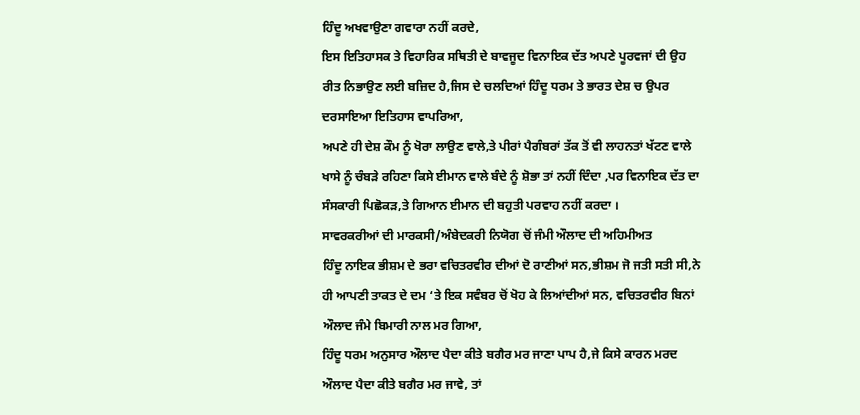ਹਿੰਦੂ ਅਖਵਾਉਣਾ ਗਵਾਰਾ ਨਹੀਂ ਕਰਦੇ,
ਇਸ ਇਤਿਹਾਸਕ ਤੇ ਵਿਹਾਰਿਕ ਸਥਿਤੀ ਦੇ ਬਾਵਜੂਦ ਵਿਨਾਇਕ ਦੱਤ ਅਪਣੇ ਪੂਰਵਜਾਂ ਦੀ ਉਹ ਰੀਤ ਨਿਭਾਉਣ ਲਈ ਬਜ਼ਿਦ ਹੈ,ਜਿਸ ਦੇ ਚਲਦਿਆਂ ਹਿੰਦੂ ਧਰਮ ਤੇ ਭਾਰਤ ਦੇਸ਼ ਚ ਉਪਰ ਦਰਸਾਇਆ ਇਤਿਹਾਸ ਵਾਪਰਿਆ,
ਅਪਣੇ ਹੀ ਦੇਸ਼ ਕੌਮ ਨੂੰ ਖੋਰਾ ਲਾਉਣ ਵਾਲੇ,ਤੇ ਪੀਰਾਂ ਪੈਗੰਬਰਾਂ ਤੱਕ ਤੋਂ ਵੀ ਲਾਹਨਤਾਂ ਖੱਟਣ ਵਾਲੇ ਖਾਸੇ ਨੂੰ ਚੰਬੜੇ ਰਹਿਣਾ ਕਿਸੇ ਈਮਾਨ ਵਾਲੇ ਬੰਦੇ ਨੂੰ ਸ਼ੋਭਾ ਤਾਂ ਨਹੀਂ ਦਿੰਦਾ ,ਪਰ ਵਿਨਾਇਕ ਦੱਤ ਦਾ ਸੰਸਕਾਰੀ ਪਿਛੋਕੜ,ਤੇ ਗਿਆਨ ਈਮਾਨ ਦੀ ਬਹੁਤੀ ਪਰਵਾਹ ਨਹੀਂ ਕਰਦਾ ।
ਸਾਵਰਕਰੀਆਂ ਦੀ ਮਾਰਕਸੀ/ਅੰਬੇਦਕਰੀ ਨਿਯੋਗ ਚੋਂ ਜੰਮੀ ਔਲਾਦ ਦੀ ਅਹਿਮੀਅਤ
ਹਿੰਦੂ ਨਾਇਕ ਭੀਸ਼ਮ ਦੇ ਭਰਾ ਵਚਿਤਰਵੀਰ ਦੀਆਂ ਦੋ ਰਾਣੀਆਂ ਸਨ,ਭੀਸ਼ਮ ਜੋ ਜਤੀ ਸਤੀ ਸੀ,ਨੇ ਹੀ ਆਪਣੀ ਤਾਕਤ ਦੇ ਦਮ ‘ਤੇ ਇਕ ਸਵੰਬਰ ਚੋਂ ਖੋਹ ਕੇ ਲਿਆਂਦੀਆਂ ਸਨ, ਵਚਿਤਰਵੀਰ ਬਿਨਾਂ ਔਲਾਦ ਜੰਮੇ ਬਿਮਾਰੀ ਨਾਲ ਮਰ ਗਿਆ,
ਹਿੰਦੂ ਧਰਮ ਅਨੁਸਾਰ ਔਲਾਦ ਪੈਦਾ ਕੀਤੇ ਬਗੈਰ ਮਰ ਜਾਣਾ ਪਾਪ ਹੈ,ਜੇ ਕਿਸੇ ਕਾਰਨ ਮਰਦ ਔਲਾਦ ਪੈਦਾ ਕੀਤੇ ਬਗੈਰ ਮਰ ਜਾਵੇ, ਤਾਂ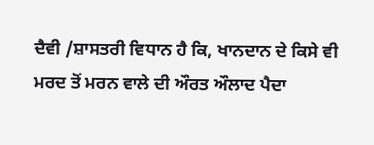ਦੈਵੀ /ਸ਼ਾਸਤਰੀ ਵਿਧਾਨ ਹੈ ਕਿ, ਖਾਨਦਾਨ ਦੇ ਕਿਸੇ ਵੀ ਮਰਦ ਤੋਂ ਮਰਨ ਵਾਲੇ ਦੀ ਔਰਤ ਔਲਾਦ ਪੈਦਾ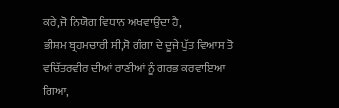ਕਰੇ,ਜੋ ਨਿਯੋਗ ਵਿਧਾਨ ਅਖਵਾਉਂਦਾ ਹੈ,
ਭੀਸ਼ਮ ਬ੍ਰਹਮਚਾਰੀ ਸੀ,ਸੋ ਗੰਗਾ ਦੇ ਦੂਜੇ ਪੁੱਤ ਵਿਆਸ ਤੋ ਵਚਿੱਤਰਵੀਰ ਦੀਆਂ ਰਾਣੀਆਂ ਨੂੰ ਗਰਭ ਕਰਵਾਇਆ ਗਿਆ,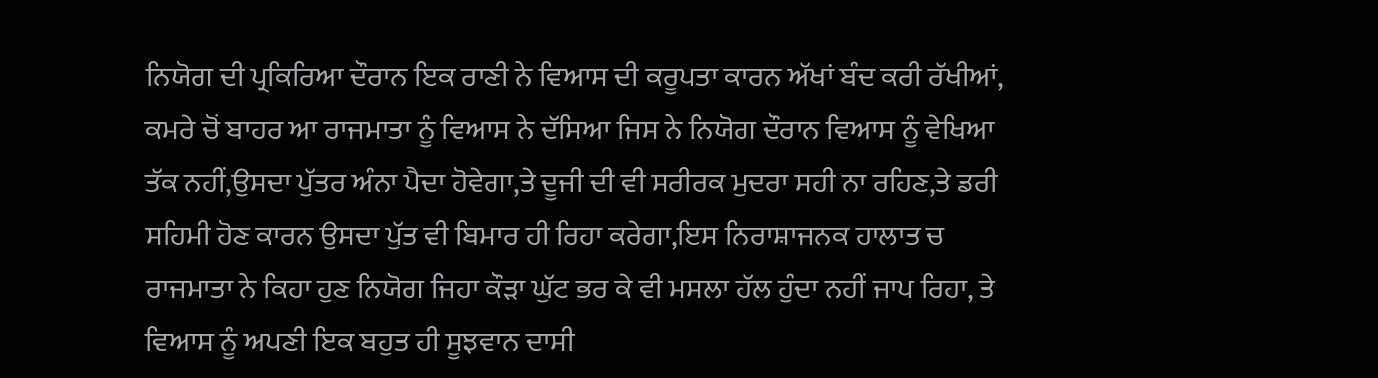ਨਿਯੋਗ ਦੀ ਪ੍ਰਕਿਰਿਆ ਦੌਰਾਨ ਇਕ ਰਾਣੀ ਨੇ ਵਿਆਸ ਦੀ ਕਰੂਪਤਾ ਕਾਰਨ ਅੱਖਾਂ ਬੰਦ ਕਰੀ ਰੱਖੀਆਂ,
ਕਮਰੇ ਚੋਂ ਬਾਹਰ ਆ ਰਾਜਮਾਤਾ ਨੂੰ ਵਿਆਸ ਨੇ ਦੱਸਿਆ ਜਿਸ ਨੇ ਨਿਯੋਗ ਦੌਰਾਨ ਵਿਆਸ ਨੂੰ ਵੇਖਿਆ ਤੱਕ ਨਹੀਂ,ਉਸਦਾ ਪੁੱਤਰ ਅੰਨਾ ਪੈਦਾ ਹੋਵੇਗਾ,ਤੇ ਦੂਜੀ ਦੀ ਵੀ ਸਰੀਰਕ ਮੁਦਰਾ ਸਹੀ ਨਾ ਰਹਿਣ,ਤੇ ਡਰੀ ਸਹਿਮੀ ਹੋਣ ਕਾਰਨ ਉਸਦਾ ਪੁੱਤ ਵੀ ਬਿਮਾਰ ਹੀ ਰਿਹਾ ਕਰੇਗਾ,ਇਸ ਨਿਰਾਸ਼ਾਜਨਕ ਹਾਲਾਤ ਚ ਰਾਜਮਾਤਾ ਨੇ ਕਿਹਾ ਹੁਣ ਨਿਯੋਗ ਜਿਹਾ ਕੌੜਾ ਘੁੱਟ ਭਰ ਕੇ ਵੀ ਮਸਲਾ ਹੱਲ ਹੁੰਦਾ ਨਹੀਂ ਜਾਪ ਰਿਹਾ, ਤੇ ਵਿਆਸ ਨੂੰ ਅਪਣੀ ਇਕ ਬਹੁਤ ਹੀ ਸੂਝਵਾਨ ਦਾਸੀ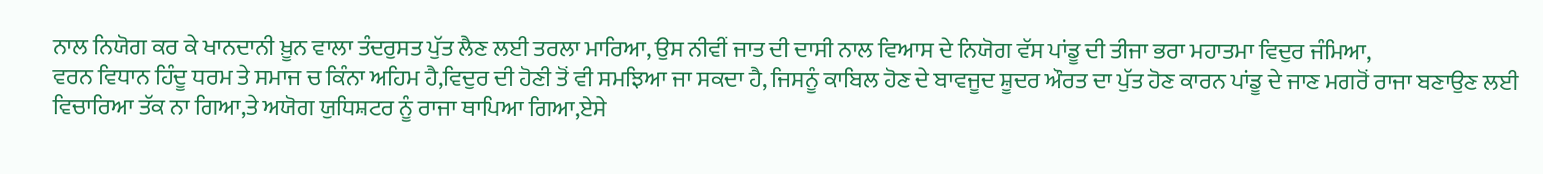ਨਾਲ ਨਿਯੋਗ ਕਰ ਕੇ ਖਾਨਦਾਨੀ ਖ਼ੂਨ ਵਾਲਾ ਤੰਦਰੁਸਤ ਪੁੱਤ ਲੈਣ ਲਈ ਤਰਲਾ ਮਾਰਿਆ, ਉਸ ਨੀਵੀਂ ਜਾਤ ਦੀ ਦਾਸੀ ਨਾਲ ਵਿਆਸ ਦੇ ਨਿਯੋਗ ਵੱਸ ਪਾਂਡੂ ਦੀ ਤੀਜਾ ਭਰਾ ਮਹਾਤਮਾ ਵਿਦੁਰ ਜੰਮਿਆ,
ਵਰਨ ਵਿਧਾਨ ਹਿੰਦੂ ਧਰਮ ਤੇ ਸਮਾਜ ਚ ਕਿੰਨਾ ਅਹਿਮ ਹੈ,ਵਿਦੁਰ ਦੀ ਹੋਣੀ ਤੋਂ ਵੀ ਸਮਝਿਆ ਜਾ ਸਕਦਾ ਹੈ, ਜਿਸਨੂੰ ਕਾਬਿਲ ਹੋਣ ਦੇ ਬਾਵਜੂਦ ਸ਼ੂਦਰ ਔਰਤ ਦਾ ਪੁੱਤ ਹੋਣ ਕਾਰਨ ਪਾਂਡੂ ਦੇ ਜਾਣ ਮਗਰੋਂ ਰਾਜਾ ਬਣਾਉਣ ਲਈ ਵਿਚਾਰਿਆ ਤੱਕ ਨਾ ਗਿਆ,ਤੇ ਅਯੋਗ ਯੁਧਿਸ਼ਟਰ ਨੂੰ ਰਾਜਾ ਥਾਪਿਆ ਗਿਆ,ਏਸੇ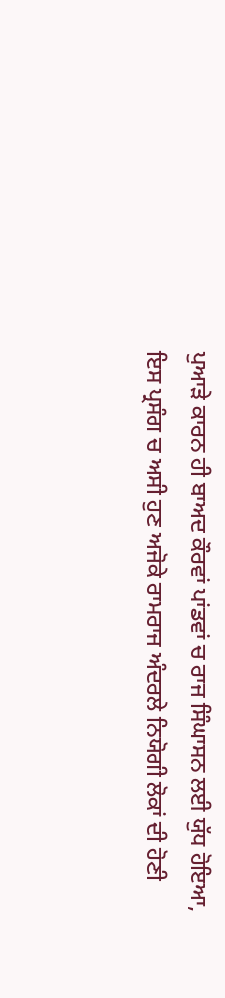ਪੁਆੜੇ ਕਾਰਨ ਹੀ ਬਾਅਦ ਕੌਰਵਾਂ ਪਾਂਡਵਾਂ ਚ ਰਾਜ ਸਿੰਘਾਸਨ ਲਈ ਯੁੱਧ ਹੋਇਆ,
ਇਸ ਪ੍ਰਸੰਗ ਚ ਅਸੀ ਹੁਣ ਅਜੋਕੇ ਰਾਮਰਾਜ ਅੰਦਰਲੇ ਨਿਯੋਗੀ ਲੋਕਾਂ ਦੀ ਹੋਣੀ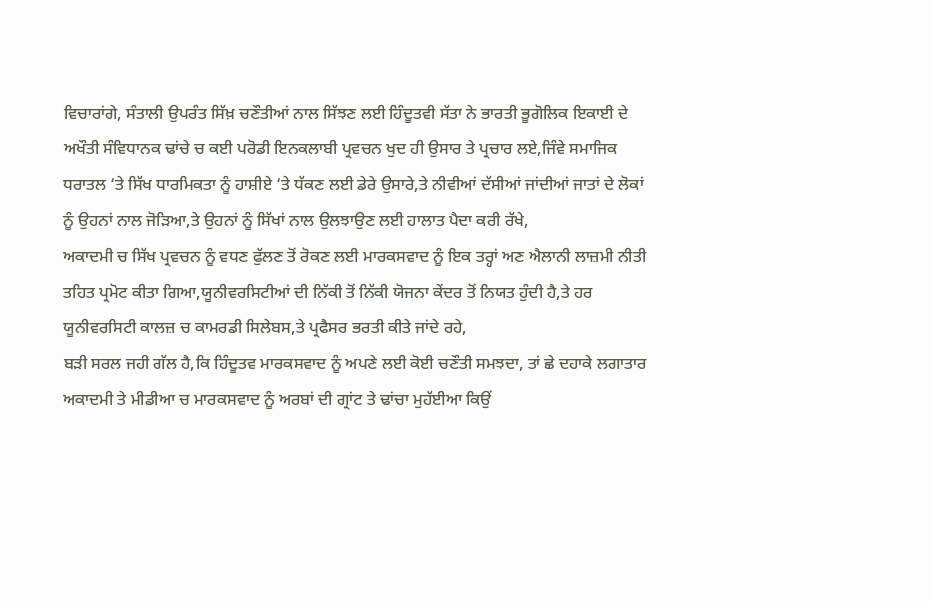ਵਿਚਾਰਾਂਗੇ, ਸੰਤਾਲੀ ਉਪਰੰਤ ਸਿੱਖ਼ ਚਣੌਤੀਆਂ ਨਾਲ ਸਿੱਝਣ ਲਈ ਹਿੰਦੂਤਵੀ ਸੱਤਾ ਨੇ ਭਾਰਤੀ ਭੂਗੋਲਿਕ ਇਕਾਈ ਦੇ ਅਖੌਤੀ ਸੰਵਿਧਾਨਕ ਢਾਂਚੇ ਚ ਕਈ ਪਰੋਡੀ ਇਨਕਲਾਬੀ ਪ੍ਰਵਚਨ ਖੁਦ ਹੀ ਉਸਾਰ ਤੇ ਪ੍ਰਚਾਰ ਲਏ,ਜਿੰਵੇ ਸਮਾਜਿਕ ਧਰਾਤਲ ‘ਤੇ ਸਿੱਖ ਧਾਰਮਿਕਤਾ ਨੂੰ ਹਾਸ਼ੀਏ ‘ਤੇ ਧੱਕਣ ਲਈ ਡੇਰੇ ਉਸਾਰੇ,ਤੇ ਨੀਵੀਆਂ ਦੱਸੀਆਂ ਜਾਂਦੀਆਂ ਜਾਤਾਂ ਦੇ ਲੋਕਾਂ ਨੂੰ ਉਹਨਾਂ ਨਾਲ ਜੋੜਿਆ,ਤੇ ਉਹਨਾਂ ਨੂੰ ਸਿੱਖਾਂ ਨਾਲ ਉਲਝਾਉਣ ਲਈ ਹਾਲਾਤ ਪੈਦਾ ਕਰੀ ਰੱਖੇ,
ਅਕਾਦਮੀ ਚ ਸਿੱਖ ਪ੍ਰਵਚਨ ਨੂੰ ਵਧਣ ਫੁੱਲਣ ਤੋਂ ਰੋਕਣ ਲਈ ਮਾਰਕਸਵਾਦ ਨੂੰ ਇਕ ਤਰ੍ਹਾਂ ਅਣ ਐਲਾਨੀ ਲਾਜ਼ਮੀ ਨੀਤੀ ਤਹਿਤ ਪ੍ਰਮੋਟ ਕੀਤਾ ਗਿਆ,ਯੂਨੀਵਰਸਿਟੀਆਂ ਦੀ ਨਿੱਕੀ ਤੋਂ ਨਿੱਕੀ ਯੋਜਨਾ ਕੇਂਦਰ ਤੋਂ ਨਿਯਤ ਹੁੰਦੀ ਹੈ,ਤੇ ਹਰ ਯੂਨੀਵਰਸਿਟੀ ਕਾਲਜ਼ ਚ ਕਾਮਰਡੀ ਸਿਲੇਬਸ,ਤੇ ਪ੍ਰਫੈਸਰ ਭਰਤੀ ਕੀਤੇ ਜਾਂਦੇ ਰਹੇ,
ਬੜੀ ਸਰਲ ਜਹੀ ਗੱਲ ਹੈ,ਕਿ ਹਿੰਦੂਤਵ ਮਾਰਕਸਵਾਦ ਨੂੰ ਅਪਣੇ ਲਈ ਕੋਈ ਚਣੌਤੀ ਸਮਝਦਾ, ਤਾਂ ਛੇ ਦਹਾਕੇ ਲਗਾਤਾਰ ਅਕਾਦਮੀ ਤੇ ਮੀਡੀਆ ਚ ਮਾਰਕਸਵਾਦ ਨੂੰ ਅਰਬਾਂ ਦੀ ਗ੍ਰਾਂਟ ਤੇ ਢਾਂਚਾ ਮੁਹੱਈਆ ਕਿਉਂ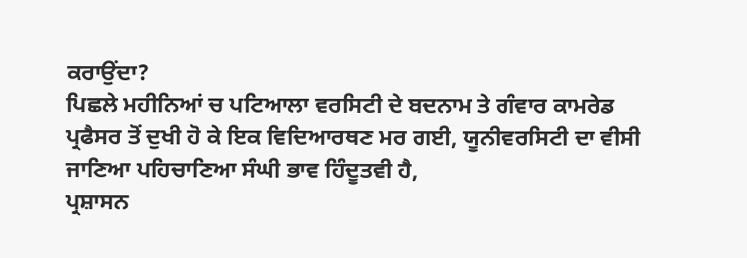ਕਰਾਉਂਦਾ?
ਪਿਛਲੇ ਮਹੀਨਿਆਂ ਚ ਪਟਿਆਲਾ ਵਰਸਿਟੀ ਦੇ ਬਦਨਾਮ ਤੇ ਗੰਵਾਰ ਕਾਮਰੇਡ ਪ੍ਰਫੈਸਰ ਤੋਂ ਦੁਖੀ ਹੋ ਕੇ ਇਕ ਵਿਦਿਆਰਥਣ ਮਰ ਗਈ, ਯੂਨੀਵਰਸਿਟੀ ਦਾ ਵੀਸੀ ਜਾਣਿਆ ਪਹਿਚਾਣਿਆ ਸੰਘੀ ਭਾਵ ਹਿੰਦੂਤਵੀ ਹੈ,
ਪ੍ਰਸ਼ਾਸਨ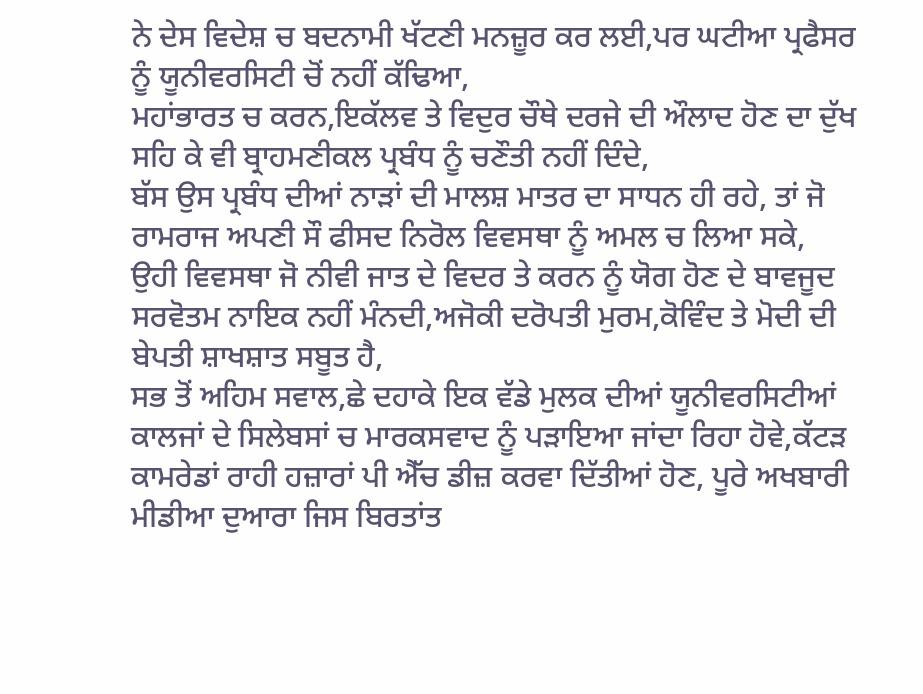ਨੇ ਦੇਸ ਵਿਦੇਸ਼ ਚ ਬਦਨਾਮੀ ਖੱਟਣੀ ਮਨਜ਼ੂਰ ਕਰ ਲਈ,ਪਰ ਘਟੀਆ ਪ੍ਰਫੈਸਰ ਨੂੰ ਯੂਨੀਵਰਸਿਟੀ ਚੋਂ ਨਹੀਂ ਕੱਢਿਆ,
ਮਹਾਂਭਾਰਤ ਚ ਕਰਨ,ਇਕੱਲਵ ਤੇ ਵਿਦੁਰ ਚੌਥੇ ਦਰਜੇ ਦੀ ਔਲਾਦ ਹੋਣ ਦਾ ਦੁੱਖ ਸਹਿ ਕੇ ਵੀ ਬ੍ਰਾਹਮਣੀਕਲ ਪ੍ਰਬੰਧ ਨੂੰ ਚਣੌਤੀ ਨਹੀਂ ਦਿੰਦੇ,
ਬੱਸ ਉਸ ਪ੍ਰਬੰਧ ਦੀਆਂ ਨਾੜਾਂ ਦੀ ਮਾਲਸ਼ ਮਾਤਰ ਦਾ ਸਾਧਨ ਹੀ ਰਹੇ, ਤਾਂ ਜੋ ਰਾਮਰਾਜ ਅਪਣੀ ਸੌ ਫੀਸਦ ਨਿਰੋਲ ਵਿਵਸਥਾ ਨੂੰ ਅਮਲ ਚ ਲਿਆ ਸਕੇ,
ਉਹੀ ਵਿਵਸਥਾ ਜੋ ਨੀਵੀ ਜਾਤ ਦੇ ਵਿਦਰ ਤੇ ਕਰਨ ਨੂੰ ਯੋਗ ਹੋਣ ਦੇ ਬਾਵਜੂਦ ਸਰਵੋਤਮ ਨਾਇਕ ਨਹੀਂ ਮੰਨਦੀ,ਅਜੋਕੀ ਦਰੋਪਤੀ ਮੁਰਮ,ਕੋਵਿੰਦ ਤੇ ਮੋਦੀ ਦੀ ਬੇਪਤੀ ਸ਼ਾਖਸ਼ਾਤ ਸਬੂਤ ਹੈ,
ਸਭ ਤੋਂ ਅਹਿਮ ਸਵਾਲ,ਛੇ ਦਹਾਕੇ ਇਕ ਵੱਡੇ ਮੁਲਕ ਦੀਆਂ ਯੂਨੀਵਰਸਿਟੀਆਂ ਕਾਲਜਾਂ ਦੇ ਸਿਲੇਬਸਾਂ ਚ ਮਾਰਕਸਵਾਦ ਨੂੰ ਪੜਾਇਆ ਜਾਂਦਾ ਰਿਹਾ ਹੋਵੇ,ਕੱਟੜ ਕਾਮਰੇਡਾਂ ਰਾਹੀ ਹਜ਼ਾਰਾਂ ਪੀ ਐੱਚ ਡੀਜ਼ ਕਰਵਾ ਦਿੱਤੀਆਂ ਹੋਣ, ਪੂਰੇ ਅਖਬਾਰੀ ਮੀਡੀਆ ਦੁਆਰਾ ਜਿਸ ਬਿਰਤਾਂਤ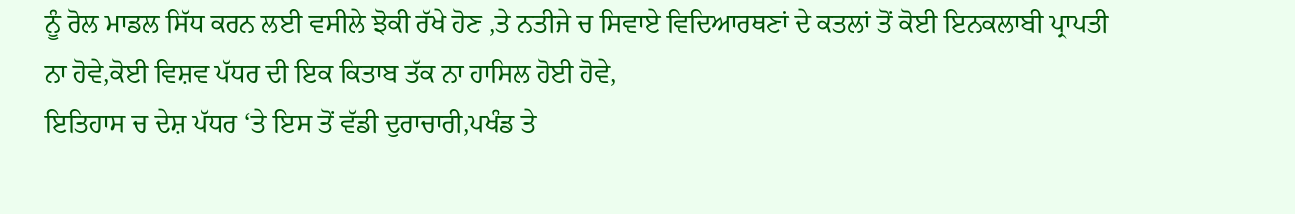ਨੂੰ ਰੋਲ ਮਾਡਲ ਸਿੱਧ ਕਰਨ ਲਈ ਵਸੀਲੇ ਝੋਕੀ ਰੱਖੇ ਹੋਣ ,ਤੇ ਨਤੀਜੇ ਚ ਸਿਵਾਏ ਵਿਦਿਆਰਥਣਾਂ ਦੇ ਕਤਲਾਂ ਤੋਂ ਕੋਈ ਇਨਕਲਾਬੀ ਪ੍ਰਾਪਤੀ ਨਾ ਹੋਵੇ,ਕੋਈ ਵਿਸ਼ਵ ਪੱਧਰ ਦੀ ਇਕ ਕਿਤਾਬ ਤੱਕ ਨਾ ਹਾਸਿਲ ਹੋਈ ਹੋਵੇ,
ਇਤਿਹਾਸ ਚ ਦੇਸ਼ ਪੱਧਰ ‘ਤੇ ਇਸ ਤੋਂ ਵੱਡੀ ਦੁਰਾਚਾਰੀ,ਪਖੰਡ ਤੇ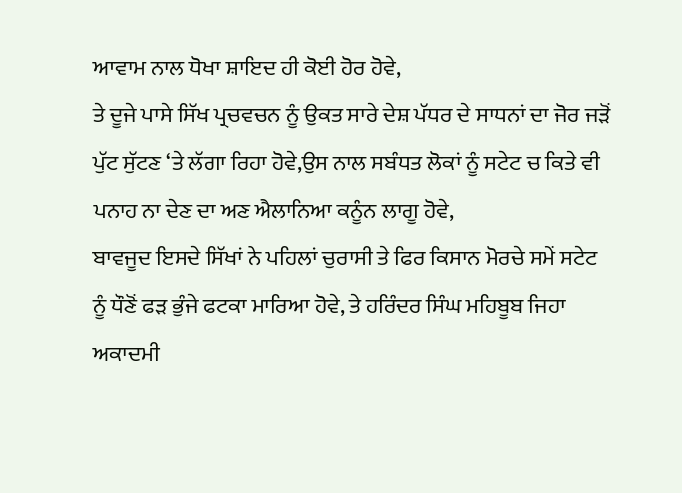ਆਵਾਮ ਨਾਲ ਧੋਖਾ ਸ਼ਾਇਦ ਹੀ ਕੋਈ ਹੋਰ ਹੋਵੇ,
ਤੇ ਦੂਜੇ ਪਾਸੇ ਸਿੱਖ ਪ੍ਰਚਵਚਨ ਨੂੰ ਉਕਤ ਸਾਰੇ ਦੇਸ਼ ਪੱਧਰ ਦੇ ਸਾਧਨਾਂ ਦਾ ਜੋਰ ਜੜੋਂ ਪੁੱਟ ਸੁੱਟਣ ‘ਤੇ ਲੱਗਾ ਰਿਹਾ ਹੋਵੇ,ਉਸ ਨਾਲ ਸਬੰਧਤ ਲੋਕਾਂ ਨੂੰ ਸਟੇਟ ਚ ਕਿਤੇ ਵੀ ਪਨਾਹ ਨਾ ਦੇਣ ਦਾ ਅਣ ਐਲਾਨਿਆ ਕਨੂੰਨ ਲਾਗੂ ਹੋਵੇ,
ਬਾਵਜੂਦ ਇਸਦੇ ਸਿੱਖਾਂ ਨੇ ਪਹਿਲਾਂ ਚੁਰਾਸੀ ਤੇ ਫਿਰ ਕਿਸਾਨ ਮੋਰਚੇ ਸਮੇਂ ਸਟੇਟ ਨੂੰ ਧੌਣੋਂ ਫੜ ਭੁੰਜੇ ਫਟਕਾ ਮਾਰਿਆ ਹੋਵੇ, ਤੇ ਹਰਿੰਦਰ ਸਿੰਘ ਮਹਿਬੂਬ ਜਿਹਾ ਅਕਾਦਮੀ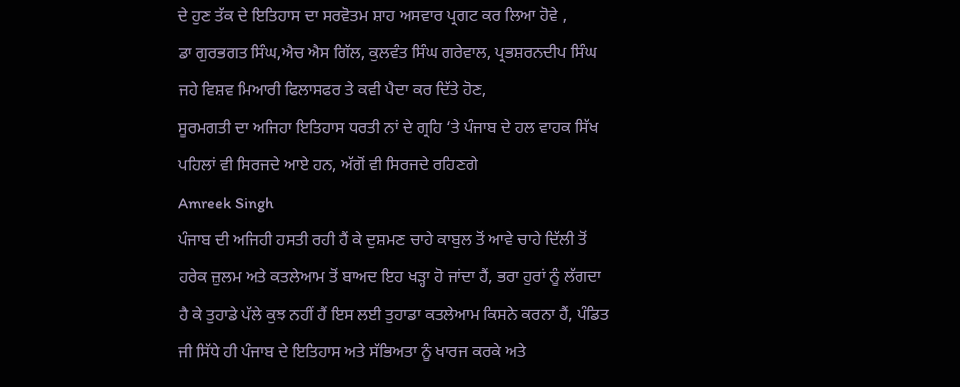ਦੇ ਹੁਣ ਤੱਕ ਦੇ ਇਤਿਹਾਸ ਦਾ ਸਰਵੋਤਮ ਸ਼ਾਹ ਅਸਵਾਰ ਪ੍ਰਗਟ ਕਰ ਲਿਆ ਹੋਵੇ ,
ਡਾ ਗੁਰਭਗਤ ਸਿੰਘ,ਐਚ ਐਸ ਗਿੱਲ, ਕੁਲਵੰਤ ਸਿੰਘ ਗਰੇਵਾਲ, ਪ੍ਰਭਸ਼ਰਨਦੀਪ ਸਿੰਘ ਜਹੇ ਵਿਸ਼ਵ ਮਿਆਰੀ ਫਿਲਾਸਫਰ ਤੇ ਕਵੀ ਪੈਦਾ ਕਰ ਦਿੱਤੇ ਹੋਣ,
ਸੂਰਮਗਤੀ ਦਾ ਅਜਿਹਾ ਇਤਿਹਾਸ ਧਰਤੀ ਨਾਂ ਦੇ ਗ੍ਰਹਿ ‘ਤੇ ਪੰਜਾਬ ਦੇ ਹਲ ਵਾਹਕ ਸਿੱਖ ਪਹਿਲਾਂ ਵੀ ਸਿਰਜਦੇ ਆਏ ਹਨ, ਅੱਗੋਂ ਵੀ ਸਿਰਜਦੇ ਰਹਿਣਗੇ
Amreek Singh
ਪੰਜਾਬ ਦੀ ਅਜਿਹੀ ਹਸਤੀ ਰਹੀ ਹੈਂ ਕੇ ਦੁਸ਼ਮਣ ਚਾਹੇ ਕਾਬੁਲ ਤੋਂ ਆਵੇ ਚਾਹੇ ਦਿੱਲੀ ਤੋਂ ਹਰੇਕ ਜ਼ੁਲਮ ਅਤੇ ਕਤਲੇਆਮ ਤੋਂ ਬਾਅਦ ਇਹ ਖੜ੍ਹਾ ਹੋ ਜਾਂਦਾ ਹੈਂ, ਭਰਾ ਹੁਰਾਂ ਨੂੰ ਲੱਗਦਾ ਹੈ ਕੇ ਤੁਹਾਡੇ ਪੱਲੇ ਕੁਝ ਨਹੀਂ ਹੈਂ ਇਸ ਲਈ ਤੁਹਾਡਾ ਕਤਲੇਆਮ ਕਿਸਨੇ ਕਰਨਾ ਹੈਂ, ਪੰਡਿਤ ਜੀ ਸਿੱਧੇ ਹੀ ਪੰਜਾਬ ਦੇ ਇਤਿਹਾਸ ਅਤੇ ਸੱਭਿਅਤਾ ਨੂੰ ਖਾਰਜ ਕਰਕੇ ਅਤੇ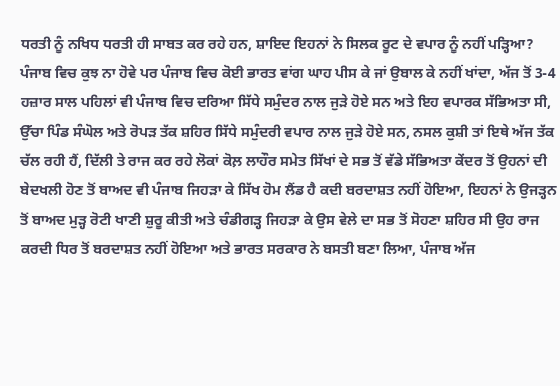ਧਰਤੀ ਨੂੰ ਨਖਿਧ ਧਰਤੀ ਹੀ ਸਾਬਤ ਕਰ ਰਹੇ ਹਨ, ਸ਼ਾਇਦ ਇਹਨਾਂ ਨੇ ਸਿਲਕ ਰੂਟ ਦੇ ਵਪਾਰ ਨੂੰ ਨਹੀਂ ਪੜ੍ਹਿਆ? ਪੰਜਾਬ ਵਿਚ ਕੁਝ ਨਾ ਹੋਵੇ ਪਰ ਪੰਜਾਬ ਵਿਚ ਕੋਈ ਭਾਰਤ ਵਾਂਗ ਘਾਹ ਪੀਸ ਕੇ ਜਾਂ ਉਬਾਲ ਕੇ ਨਹੀਂ ਖਾਂਦਾ, ਅੱਜ ਤੋਂ 3-4 ਹਜ਼ਾਰ ਸਾਲ ਪਹਿਲਾਂ ਵੀ ਪੰਜਾਬ ਵਿਚ ਦਰਿਆ ਸਿੱਧੇ ਸਮੁੰਦਰ ਨਾਲ ਜੁੜੇ ਹੋਏ ਸਨ ਅਤੇ ਇਹ ਵਪਾਰਕ ਸੱਭਿਅਤਾ ਸੀ, ਉੱਚਾ ਪਿੰਡ ਸੰਘੋਲ ਅਤੇ ਰੋਪੜ ਤੱਕ ਸ਼ਹਿਰ ਸਿੱਧੇ ਸਮੁੰਦਰੀ ਵਪਾਰ ਨਾਲ ਜੁੜੇ ਹੋਏ ਸਨ, ਨਸਲ ਕੁਸ਼ੀ ਤਾਂ ਇਥੇ ਅੱਜ ਤੱਕ ਚੱਲ ਰਹੀ ਹੈਂ, ਦਿੱਲੀ ਤੇ ਰਾਜ ਕਰ ਰਹੇ ਲੋਕਾਂ ਕੋਲ਼ ਲਾਹੌਰ ਸਮੇਤ ਸਿੱਖਾਂ ਦੇ ਸਭ ਤੋਂ ਵੱਡੇ ਸੱਭਿਅਤਾ ਕੇਂਦਰ ਤੋਂ ਉਹਨਾਂ ਦੀ ਬੇਦਖਲੀ ਹੋਣ ਤੋਂ ਬਾਅਦ ਵੀ ਪੰਜਾਬ ਜਿਹੜਾ ਕੇ ਸਿੱਖ ਹੋਮ ਲੈਂਡ ਹੈ ਕਦੀ ਬਰਦਾਸ਼ਤ ਨਹੀਂ ਹੋਇਆ, ਇਹਨਾਂ ਨੇ ਉਜੜ੍ਹਨ ਤੋਂ ਬਾਅਦ ਮੁੜ੍ਹ ਰੋਟੀ ਖਾਣੀ ਸ਼ੁਰੂ ਕੀਤੀ ਅਤੇ ਚੰਡੀਗੜ੍ਹ ਜਿਹੜਾ ਕੇ ਉਸ ਵੇਲੇ ਦਾ ਸਭ ਤੋਂ ਸੋਹਣਾ ਸ਼ਹਿਰ ਸੀ ਉਹ ਰਾਜ ਕਰਦੀ ਧਿਰ ਤੋਂ ਬਰਦਾਸ਼ਤ ਨਹੀਂ ਹੋਇਆ ਅਤੇ ਭਾਰਤ ਸਰਕਾਰ ਨੇ ਬਸਤੀ ਬਣਾ ਲਿਆ, ਪੰਜਾਬ ਅੱਜ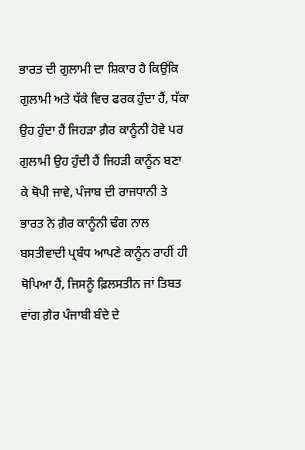ਭਾਰਤ ਦੀ ਗੁਲਾਮੀ ਦਾ ਸ਼ਿਕਾਰ ਹੈ ਕਿਉਂਕਿ ਗੁਲਾਮੀ ਅਤੇ ਧੱਕੇ ਵਿਚ ਫਰਕ ਹੁੰਦਾ ਹੈਂ, ਧੱਕਾ ਉਹ ਹੁੰਦਾ ਹੈਂ ਜਿਹੜਾ ਗ਼ੈਰ ਕਾਨੂੰਨੀ ਹੋਵੇ ਪਰ ਗੁਲਾਮੀ ਉਹ ਹੁੰਦੀ ਹੈਂ ਜਿਹੜੀ ਕਾਨੂੰਨ ਬਣਾ ਕੇ ਥੋਪੀ ਜਾਵੇ, ਪੰਜਾਬ ਦੀ ਰਾਜਧਾਨੀ ਤੇ ਭਾਰਤ ਨੇ ਗ਼ੈਰ ਕਾਨੂੰਨੀ ਢੰਗ ਨਾਲ ਬਸਤੀਵਾਦੀ ਪ੍ਰਬੰਧ ਆਪਣੇ ਕਾਨੂੰਨ ਰਾਹੀਂ ਹੀ ਥੋਪਿਆ ਹੈਂ, ਜਿਸਨੂੰ ਫ਼ਿਲਸਤੀਨ ਜਾਂ ਤਿਬਤ ਵਾਂਗ ਗ਼ੈਰ ਪੰਜਾਬੀ ਬੰਦੇ ਦੇ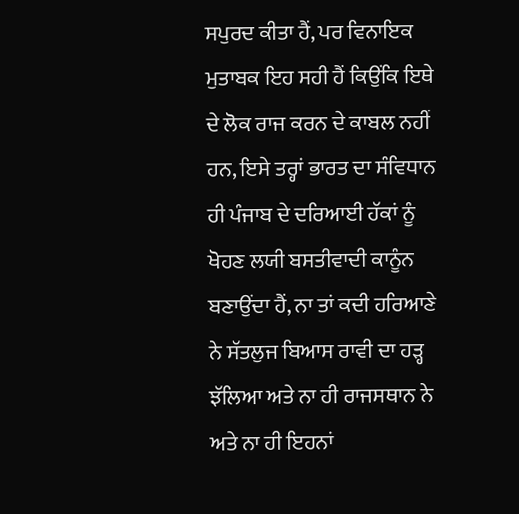ਸਪੁਰਦ ਕੀਤਾ ਹੈਂ, ਪਰ ਵਿਨਾਇਕ ਮੁਤਾਬਕ ਇਹ ਸਹੀ ਹੈਂ ਕਿਉਂਕਿ ਇਥੇ ਦੇ ਲੋਕ ਰਾਜ ਕਰਨ ਦੇ ਕਾਬਲ ਨਹੀਂ ਹਨ, ਇਸੇ ਤਰ੍ਹਾਂ ਭਾਰਤ ਦਾ ਸੰਵਿਧਾਨ ਹੀ ਪੰਜਾਬ ਦੇ ਦਰਿਆਈ ਹੱਕਾਂ ਨੂੰ ਖੋਹਣ ਲਯੀ ਬਸਤੀਵਾਦੀ ਕਾਨੂੰਨ ਬਣਾਉਂਦਾ ਹੈਂ, ਨਾ ਤਾਂ ਕਦੀ ਹਰਿਆਣੇ ਨੇ ਸੱਤਲੁਜ ਬਿਆਸ ਰਾਵੀ ਦਾ ਹੜ੍ਹ ਝੱਲਿਆ ਅਤੇ ਨਾ ਹੀ ਰਾਜਸਥਾਨ ਨੇ ਅਤੇ ਨਾ ਹੀ ਇਹਨਾਂ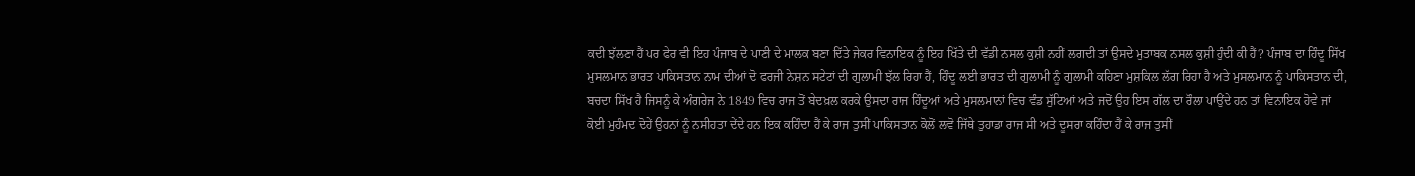ਕਦੀ ਝੱਲਣਾ ਹੈਂ ਪਰ ਫੇਰ ਵੀ ਇਹ ਪੰਜਾਬ ਦੇ ਪਾਣੀ ਦੇ ਮਾਲਕ ਬਣਾ ਦਿੱਤੇ ਜੇਕਰ ਵਿਨਾਇਕ ਨੂੰ ਇਹ ਖਿੱਤੇ ਦੀ ਵੱਡੀ ਨਸਲ ਕੁਸ਼ੀ ਨਹੀਂ ਲਗਦੀ ਤਾਂ ਉਸਦੇ ਮੁਤਾਬਕ ਨਸਲ ਕੁਸ਼ੀ ਹੁੰਦੀ ਕੀ ਹੈਂ? ਪੰਜਾਬ ਦਾ ਹਿੰਦੂ ਸਿੱਖ ਮੁਸਲਮਾਨ ਭਾਰਤ ਪਾਕਿਸਤਾਨ ਨਾਮ ਦੀਆਂ ਦੋ ਫਰਜੀ ਨੇਸ਼ਨ ਸਟੇਟਾਂ ਦੀ ਗੁਲਾਮੀ ਝੱਲ ਰਿਹਾ ਹੈਂ, ਹਿੰਦੂ ਲਈ ਭਾਰਤ ਦੀ ਗੁਲਾਮੀ ਨੂੰ ਗੁਲਾਮੀ ਕਹਿਣਾ ਮੁਸ਼ਕਿਲ ਲੱਗ ਰਿਹਾ ਹੈ ਅਤੇ ਮੁਸਲਮਾਨ ਨੂੰ ਪਾਕਿਸਤਾਨ ਦੀ, ਬਚਦਾ ਸਿੱਖ ਹੈ ਜਿਸਨੂੰ ਕੇ ਅੰਗਰੇਜ ਨੇ 1849 ਵਿਚ ਰਾਜ ਤੋਂ ਬੇਦਖ਼ਲ ਕਰਕੇ ਉਸਦਾ ਰਾਜ ਹਿੰਦੂਆਂ ਅਤੇ ਮੁਸਲਮਾਨਾਂ ਵਿਚ ਵੰਡ ਸੁੱਟਿਆਂ ਅਤੇ ਜਦੋਂ ਉਹ ਇਸ ਗੱਲ ਦਾ ਰੌਲਾ ਪਾਉਂਦੇ ਹਨ ਤਾਂ ਵਿਨਾਇਕ ਹੋਵੇ ਜਾਂ ਕੋਈ ਮੁਹੰਮਦ ਦੋਹੇਂ ਉਹਨਾਂ ਨੂੰ ਨਸੀਹਤਾ ਦੇਂਦੇ ਹਨ ਇਕ ਕਹਿੰਦਾ ਹੈਂ ਕੇ ਰਾਜ ਤੁਸੀਂ ਪਾਕਿਸਤਾਨ ਕੋਲੋਂ ਲਵੋ ਜਿੱਥੇ ਤੁਹਾਡਾ ਰਾਜ ਸੀ ਅਤੇ ਦੂਸਰਾ ਕਹਿੰਦਾ ਹੈਂ ਕੇ ਰਾਜ ਤੁਸੀਂ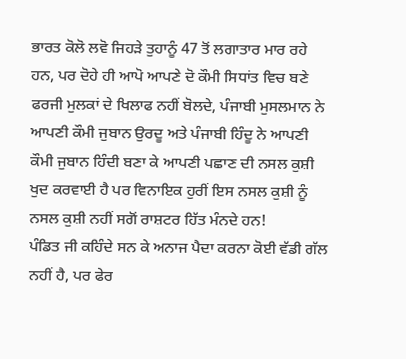ਭਾਰਤ ਕੋਲੋ ਲਵੋ ਜਿਹੜੇ ਤੁਹਾਨੂੰ 47 ਤੋਂ ਲਗਾਤਾਰ ਮਾਰ ਰਹੇ ਹਨ, ਪਰ ਦੋਹੇ ਹੀ ਆਪੋ ਆਪਣੇ ਦੋ ਕੌਮੀ ਸਿਧਾਂਤ ਵਿਚ ਬਣੇ ਫਰਜੀ ਮੁਲਕਾਂ ਦੇ ਖਿਲਾਫ ਨਹੀਂ ਬੋਲਦੇ, ਪੰਜਾਬੀ ਮੁਸਲਮਾਨ ਨੇ ਆਪਣੀ ਕੌਮੀ ਜੁਬਾਨ ਉਰਦੂ ਅਤੇ ਪੰਜਾਬੀ ਹਿੰਦੂ ਨੇ ਆਪਣੀ ਕੌਮੀ ਜੁਬਾਨ ਹਿੰਦੀ ਬਣਾ ਕੇ ਆਪਣੀ ਪਛਾਣ ਦੀ ਨਸਲ ਕੁਸ਼ੀ ਖੁਦ ਕਰਵਾਈ ਹੈ ਪਰ ਵਿਨਾਇਕ ਹੁਰੀਂ ਇਸ ਨਸਲ ਕੁਸ਼ੀ ਨੂੰ ਨਸਲ ਕੁਸ਼ੀ ਨਹੀਂ ਸਗੋਂ ਰਾਸ਼ਟਰ ਹਿੱਤ ਮੰਨਦੇ ਹਨ!
ਪੰਡਿਤ ਜੀ ਕਹਿੰਦੇ ਸਨ ਕੇ ਅਨਾਜ ਪੈਦਾ ਕਰਨਾ ਕੋਈ ਵੱਡੀ ਗੱਲ ਨਹੀਂ ਹੈ, ਪਰ ਫੇਰ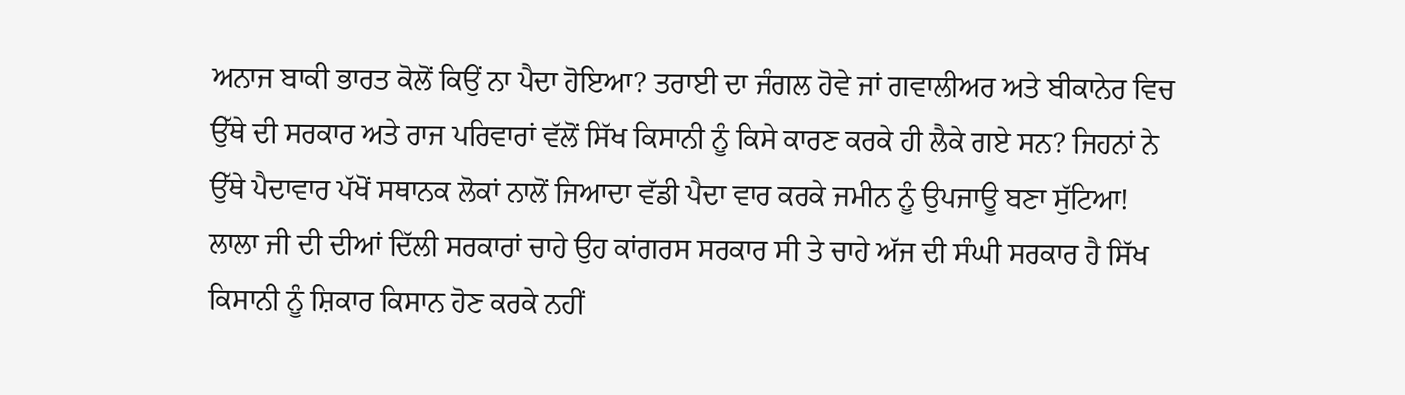ਅਨਾਜ ਬਾਕੀ ਭਾਰਤ ਕੋਲੋਂ ਕਿਉਂ ਨਾ ਪੈਦਾ ਹੋਇਆ? ਤਰਾਈ ਦਾ ਜੰਗਲ ਹੋਵੇ ਜਾਂ ਗਵਾਲੀਅਰ ਅਤੇ ਬੀਕਾਨੇਰ ਵਿਚ ਉੱਥੇ ਦੀ ਸਰਕਾਰ ਅਤੇ ਰਾਜ ਪਰਿਵਾਰਾਂ ਵੱਲੋਂ ਸਿੱਖ ਕਿਸਾਨੀ ਨੂੰ ਕਿਸੇ ਕਾਰਣ ਕਰਕੇ ਹੀ ਲੈਕੇ ਗਏ ਸਨ? ਜਿਹਨਾਂ ਨੇ ਉੱਥੇ ਪੈਦਾਵਾਰ ਪੱਖੋਂ ਸਥਾਨਕ ਲੋਕਾਂ ਨਾਲੋਂ ਜਿਆਦਾ ਵੱਡੀ ਪੈਦਾ ਵਾਰ ਕਰਕੇ ਜਮੀਨ ਨੂੰ ਉਪਜਾਊ ਬਣਾ ਸੁੱਟਿਆ! ਲਾਲਾ ਜੀ ਦੀ ਦੀਆਂ ਦਿੱਲੀ ਸਰਕਾਰਾਂ ਚਾਹੇ ਉਹ ਕਾਂਗਰਸ ਸਰਕਾਰ ਸੀ ਤੇ ਚਾਹੇ ਅੱਜ ਦੀ ਸੰਘੀ ਸਰਕਾਰ ਹੈ ਸਿੱਖ ਕਿਸਾਨੀ ਨੂੰ ਸ਼ਿਕਾਰ ਕਿਸਾਨ ਹੋਣ ਕਰਕੇ ਨਹੀਂ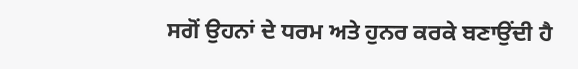ਸਗੋਂ ਉਹਨਾਂ ਦੇ ਧਰਮ ਅਤੇ ਹੁਨਰ ਕਰਕੇ ਬਣਾਉਂਦੀ ਹੈ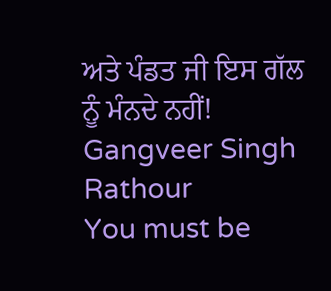ਅਤੇ ਪੰਡਤ ਜੀ ਇਸ ਗੱਲ ਨੂੰ ਮੰਨਦੇ ਨਹੀਂ!
Gangveer Singh Rathour
You must be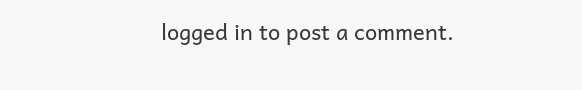logged in to post a comment.